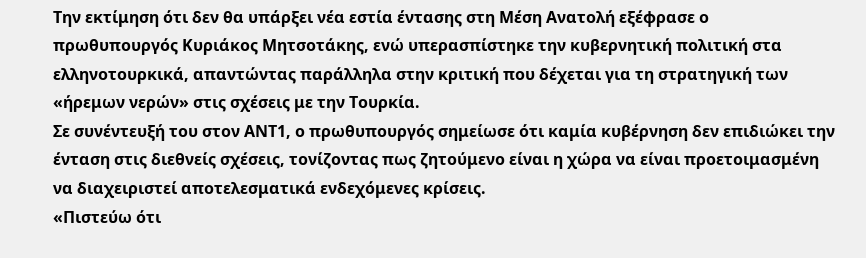Την εκτίμηση ότι δεν θα υπάρξει νέα εστία έντασης στη Μέση Ανατολή εξέφρασε ο πρωθυπουργός Κυριάκος Μητσοτάκης, ενώ υπερασπίστηκε την κυβερνητική πολιτική στα ελληνοτουρκικά, απαντώντας παράλληλα στην κριτική που δέχεται για τη στρατηγική των «ήρεμων νερών» στις σχέσεις με την Τουρκία.
Σε συνέντευξή του στον ΑΝΤ1, ο πρωθυπουργός σημείωσε ότι καμία κυβέρνηση δεν επιδιώκει την ένταση στις διεθνείς σχέσεις, τονίζοντας πως ζητούμενο είναι η χώρα να είναι προετοιμασμένη να διαχειριστεί αποτελεσματικά ενδεχόμενες κρίσεις.
«Πιστεύω ότι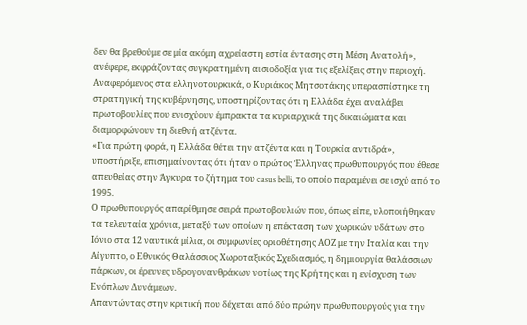δεν θα βρεθούμε σε μία ακόμη αχρείαστη εστία έντασης στη Μέση Ανατολή», ανέφερε, εκφράζοντας συγκρατημένη αισιοδοξία για τις εξελίξεις στην περιοχή.
Αναφερόμενος στα ελληνοτουρκικά, ο Κυριάκος Μητσοτάκης υπερασπίστηκε τη στρατηγική της κυβέρνησης, υποστηρίζοντας ότι η Ελλάδα έχει αναλάβει πρωτοβουλίες που ενισχύουν έμπρακτα τα κυριαρχικά της δικαιώματα και διαμορφώνουν τη διεθνή ατζέντα.
«Για πρώτη φορά, η Ελλάδα θέτει την ατζέντα και η Τουρκία αντιδρά», υποστήριξε, επισημαίνοντας ότι ήταν ο πρώτος Έλληνας πρωθυπουργός που έθεσε απευθείας στην Άγκυρα το ζήτημα του casus belli, το οποίο παραμένει σε ισχύ από το 1995.
Ο πρωθυπουργός απαρίθμησε σειρά πρωτοβουλιών που, όπως είπε, υλοποιήθηκαν τα τελευταία χρόνια, μεταξύ των οποίων η επέκταση των χωρικών υδάτων στο Ιόνιο στα 12 ναυτικά μίλια, οι συμφωνίες οριοθέτησης ΑΟΖ με την Ιταλία και την Αίγυπτο, ο Εθνικός Θαλάσσιος Χωροταξικός Σχεδιασμός, η δημιουργία θαλάσσιων πάρκων, οι έρευνες υδρογονανθράκων νοτίως της Κρήτης και η ενίσχυση των Ενόπλων Δυνάμεων.
Απαντώντας στην κριτική που δέχεται από δύο πρώην πρωθυπουργούς για την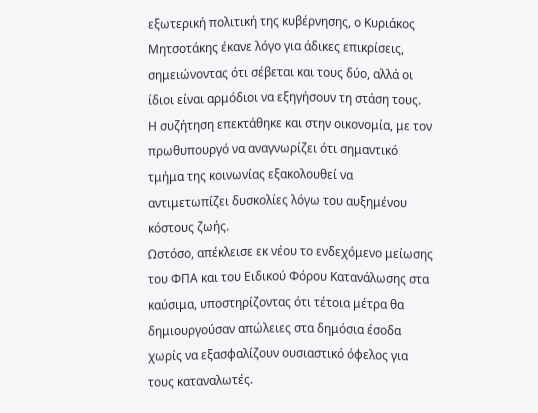εξωτερική πολιτική της κυβέρνησης, ο Κυριάκος Μητσοτάκης έκανε λόγο για άδικες επικρίσεις, σημειώνοντας ότι σέβεται και τους δύο, αλλά οι ίδιοι είναι αρμόδιοι να εξηγήσουν τη στάση τους.
Η συζήτηση επεκτάθηκε και στην οικονομία, με τον πρωθυπουργό να αναγνωρίζει ότι σημαντικό τμήμα της κοινωνίας εξακολουθεί να αντιμετωπίζει δυσκολίες λόγω του αυξημένου κόστους ζωής.
Ωστόσο, απέκλεισε εκ νέου το ενδεχόμενο μείωσης του ΦΠΑ και του Ειδικού Φόρου Κατανάλωσης στα καύσιμα, υποστηρίζοντας ότι τέτοια μέτρα θα δημιουργούσαν απώλειες στα δημόσια έσοδα χωρίς να εξασφαλίζουν ουσιαστικό όφελος για τους καταναλωτές.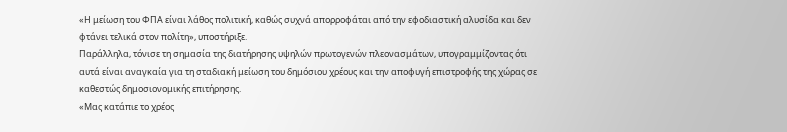«Η μείωση του ΦΠΑ είναι λάθος πολιτική, καθώς συχνά απορροφάται από την εφοδιαστική αλυσίδα και δεν φτάνει τελικά στον πολίτη», υποστήριξε.
Παράλληλα, τόνισε τη σημασία της διατήρησης υψηλών πρωτογενών πλεονασμάτων, υπογραμμίζοντας ότι αυτά είναι αναγκαία για τη σταδιακή μείωση του δημόσιου χρέους και την αποφυγή επιστροφής της χώρας σε καθεστώς δημοσιονομικής επιτήρησης.
«Μας κατάπιε το χρέος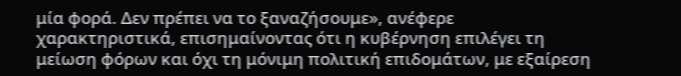μία φορά. Δεν πρέπει να το ξαναζήσουμε», ανέφερε χαρακτηριστικά, επισημαίνοντας ότι η κυβέρνηση επιλέγει τη μείωση φόρων και όχι τη μόνιμη πολιτική επιδομάτων, με εξαίρεση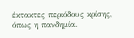έκτακτες περιόδους κρίσης, όπως η πανδημία.